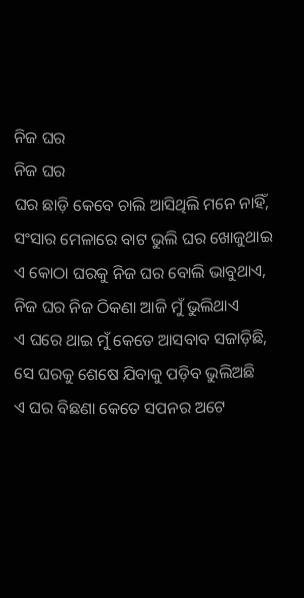ନିଜ ଘର
ନିଜ ଘର
ଘର ଛାଡ଼ି କେବେ ଚାଲି ଆସିଥିଲି ମନେ ନାହିଁ,
ସଂସାର ମେଳାରେ ବାଟ ଭୁଲି ଘର ଖୋଜୁଥାଇ
ଏ କୋଠା ଘରକୁ ନିଜ ଘର ବୋଲି ଭାବୁଥାଏ,
ନିଜ ଘର ନିଜ ଠିକଣା ଆଜି ମୁଁ ଭୁଲିଥାଏ
ଏ ଘରେ ଥାଇ ମୁଁ କେତେ ଆସବାବ ସଜାଡ଼ିଛି,
ସେ ଘରକୁ ଶେଷେ ଯିବାକୁ ପଡ଼ିବ ଭୁଲିଅଛି
ଏ ଘର ବିଛଣା କେତେ ସପନର ଅଟେ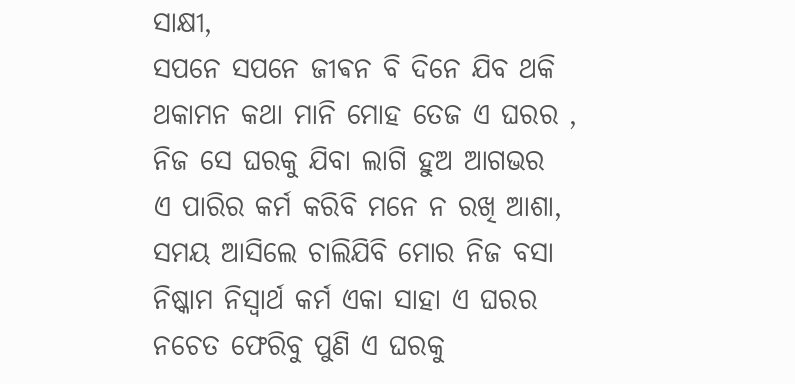ସାକ୍ଷୀ,
ସପନେ ସପନେ ଜୀଵନ ବି ଦିନେ ଯିବ ଥକି
ଥକାମନ କଥା ମାନି ମୋହ ତେଜ ଏ ଘରର ,
ନିଜ ସେ ଘରକୁ ଯିବା ଲାଗି ହୁଅ ଆଗଭର
ଏ ପାରିର କର୍ମ କରିବି ମନେ ନ ରଖି ଆଶା,
ସମୟ ଆସିଲେ ଚାଲିଯିବି ମୋର ନିଜ ବସା
ନିଷ୍କାମ ନିସ୍ୱାର୍ଥ କର୍ମ ଏକା ସାହା ଏ ଘରର
ନଚେତ ଫେରିବୁ ପୁଣି ଏ ଘରକୁ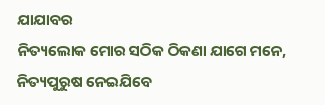ଯାଯାବର
ନିତ୍ୟଲୋକ ମୋର ସଠିକ ଠିକଣା ଯାଗେ ମନେ,
ନିତ୍ୟପୁରୁଷ ନେଇଯିବେ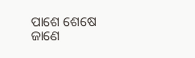ପାଶେ ଶେଷେ ଜାଣେ